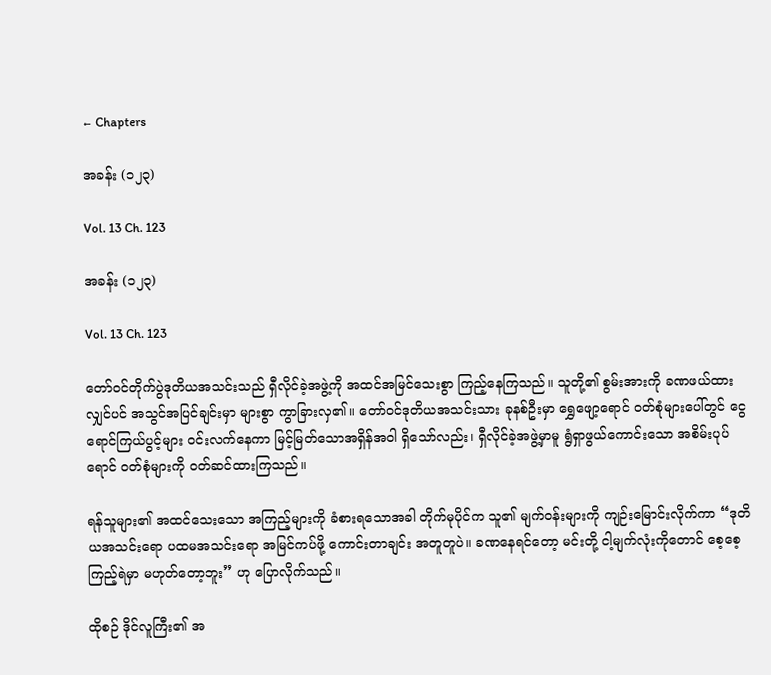← Chapters

အခန်း (၁၂၃)

Vol. 13 Ch. 123

အခန်း (၁၂၃)

Vol. 13 Ch. 123

တော်ဝင်တိုက်ပွဲဒုတိယအသင်းသည် ရှီလိုင်ခဲ့အဖွဲ့ကို အထင်အမြင်သေးစွာ ကြည့်နေကြသည်။ သူတို့၏ စွမ်းအားကို ခဏဖယ်ထားလျှင်ပင် အသွင်အပြင်ချင်းမှာ များစွာ ကွာခြားလှ၏။ တော်ဝင်ဒုတိယအသင်းသား ခုနစ်ဦးမှာ ရွှေဖျော့ရောင် ဝတ်စုံများပေါ်တွင် ငွေရောင်ကြယ်ပွင့်များ ဝင်းလက်နေကာ မြင့်မြတ်သောအရှိန်အဝါ ရှိသော်လည်း၊ ရှီလိုင်ခဲ့အဖွဲ့မှာမူ ရွံရှာဖွယ်ကောင်းသော အစိမ်းပုပ်ရောင် ဝတ်စုံများကို ဝတ်ဆင်ထားကြသည်။

ရန်သူများ၏ အထင်သေးသော အကြည့်များကို ခံစားရသောအခါ တိုက်မုပိုင်က သူ၏ မျက်ဝန်းများကို ကျဉ်းမြောင်းလိုက်ကာ “ဒုတိယအသင်းရော ပထမအသင်းရော အမြင်ကပ်ဖို့ ကောင်းတာချင်း အတူတူပဲ။ ခဏနေရင်တော့ မင်းတို့ ငါ့မျက်လုံးကိုတောင် စေ့စေ့ကြည့်ရဲမှာ မဟုတ်တော့ဘူး” ဟု ပြောလိုက်သည်။

ထိုစဉ် ဒိုင်လူကြီး၏ အ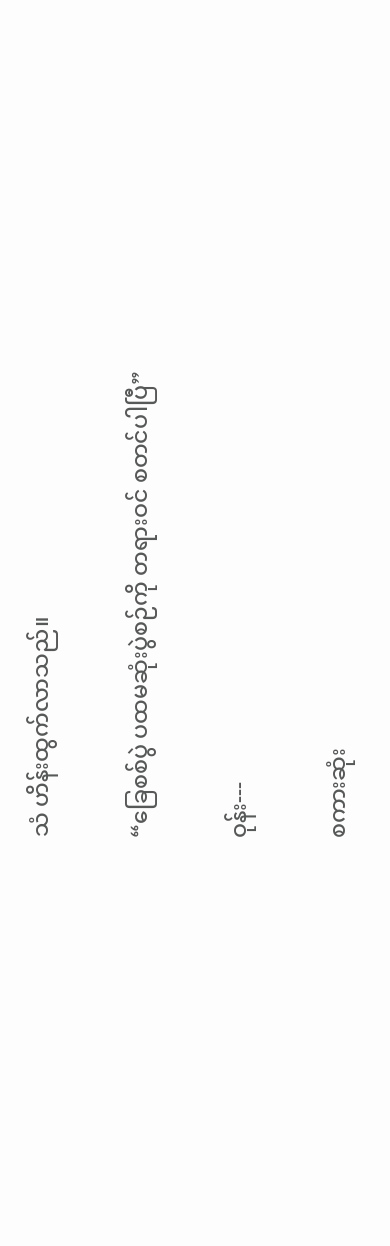သံ ဟိန်းထွက်လာသည်။

“ခြေစစ်ပွဲ ပထမဆုံးပွဲစဉ်ကို တရားဝင် စတင်ပါပြီ”

ဝုန်း---

စကားဆုံး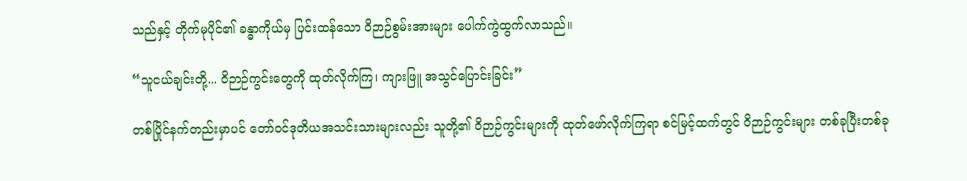သည်နှင့် တိုက်မုပိုင်၏ ခန္ဓာကိုယ်မှ ပြင်းထန်သော ဝိဉာဉ်စွမ်းအားများ ပေါက်ကွဲထွက်လာသည်။

“သူငယ်ချင်းတို့... ဝိဉာဉ်ကွင်းတွေကို ထုတ်လိုက်ကြ၊ ကျားဖြူ အသွင်ပြောင်းခြင်း”

တစ်ပြိုင်နက်တည်းမှာပင် တော်ဝင်ဒုတိယအသင်းသားများလည်း သူတို့၏ ဝိဉာဉ်ကွင်းများကို ထုတ်ဖော်လိုက်ကြရာ စင်မြင့်ထက်တွင် ဝိဉာဉ်ကွင်းများ တစ်ခုပြီးတစ်ခု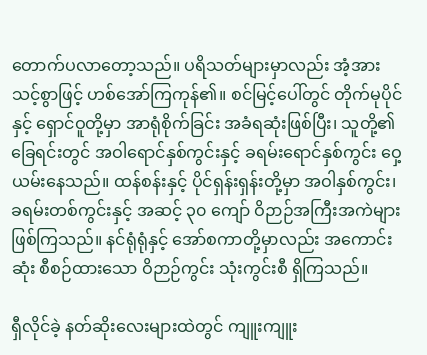တောက်ပလာတော့သည်။ ပရိသတ်များမှာလည်း အံ့အားသင့်စွာဖြင့် ဟစ်အော်ကြကုန်၏။ စင်မြင့်ပေါ်တွင် တိုက်မုပိုင်နှင့် ရှောင်ဝူတို့မှာ အာရုံစိုက်ခြင်း အခံရဆုံးဖြစ်ပြီး၊ သူတို့၏ ခြေရင်းတွင် အဝါရောင်နှစ်ကွင်းနှင့် ခရမ်းရောင်နှစ်ကွင်း ဝှေ့ယမ်းနေသည်။ ထန်စန်းနှင့် ပိုင်ရှန်းရှန်းတို့မှာ အဝါနှစ်ကွင်း၊ ခရမ်းတစ်ကွင်းနှင့် အဆင့် ၃၀ ကျော် ဝိဉာဉ်အကြီးအကဲများ ဖြစ်ကြသည်။ နင်ရုံရုံနှင့် အော်စကာတို့မှာလည်း အကောင်းဆုံး စီစဉ်ထားသော ဝိဉာဉ်ကွင်း သုံးကွင်းစီ ရှိကြသည်။

ရှီလိုင်ခဲ့ နတ်ဆိုးလေးများထဲတွင် ကျူးကျူး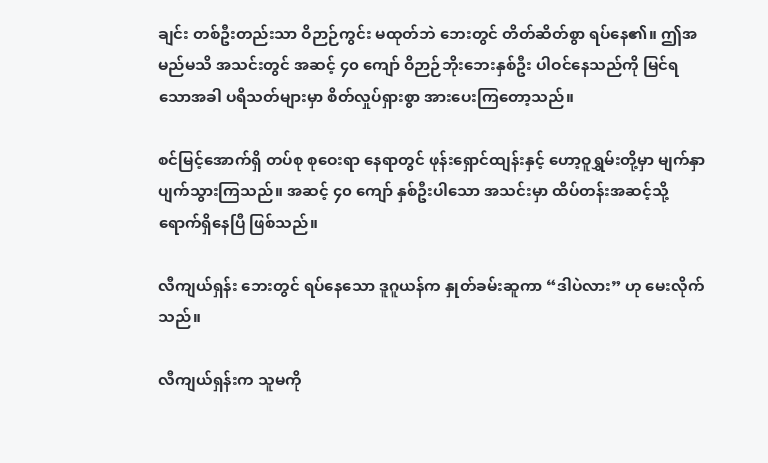ချင်း တစ်ဦးတည်းသာ ဝိဉာဉ်ကွင်း မထုတ်ဘဲ ဘေးတွင် တိတ်ဆိတ်စွာ ရပ်နေ၏။ ဤအမည်မသိ အသင်းတွင် အဆင့် ၄၀ ကျော် ဝိဉာဉ်ဘိုး‌ဘေးနှစ်ဦး ပါဝင်နေသည်ကို မြင်ရသောအခါ ပရိသတ်များမှာ စိတ်လှုပ်ရှားစွာ အားပေးကြတော့သည်။

စင်မြင့်အောက်ရှိ တပ်စု စုဝေးရာ နေရာတွင် ဖုန်းရှောင်ထျန်းနှင့် ဟော့ဝူရွှမ်းတို့မှာ မျက်နှာပျက်သွားကြသည်။ အဆင့် ၄၀ ကျော် နှစ်ဦးပါသော အသင်းမှာ ထိပ်တန်းအဆင့်သို့ ရောက်ရှိနေပြီ ဖြစ်သည်။

လီကျယ်ရှန်း ဘေးတွင် ရပ်နေသော ဒူဂူယန်က နှုတ်ခမ်းဆူကာ “ဒါပဲလား” ဟု မေးလိုက်သည်။

လီကျယ်ရှန်းက သူမကို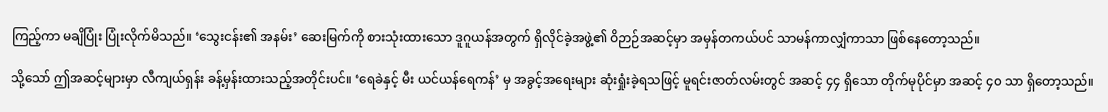ကြည့်ကာ မချိပြုံး ပြုံးလိုက်မိသည်။ ‘သွေးငန်း၏ အနမ်း’ ဆေးမြက်ကို စားသုံးထားသော ဒူဂူယန်အတွက် ရှိလိုင်ခဲ့အဖွဲ့၏ ဝိဉာဉ်အဆင့်မှာ အမှန်တကယ်ပင် သာမန်ကာလျှံကာသာ ဖြစ်နေတော့သည်။

သို့သော် ဤအဆင့်များမှာ လီကျယ်ရှန်း ခန့်မှန်းထားသည့်အတိုင်းပင်။ ‘ရေခဲနှင့် မီး ယင်ယန်‌ရေကန်’ မှ အခွင့်အရေးများ ဆုံးရှုံးခဲ့ရသဖြင့် မူရင်းဇာတ်လမ်းတွင် အဆင့် ၄၄ ရှိသော တိုက်မုပိုင်မှာ အဆင့် ၄၀ သာ ရှိတော့သည်။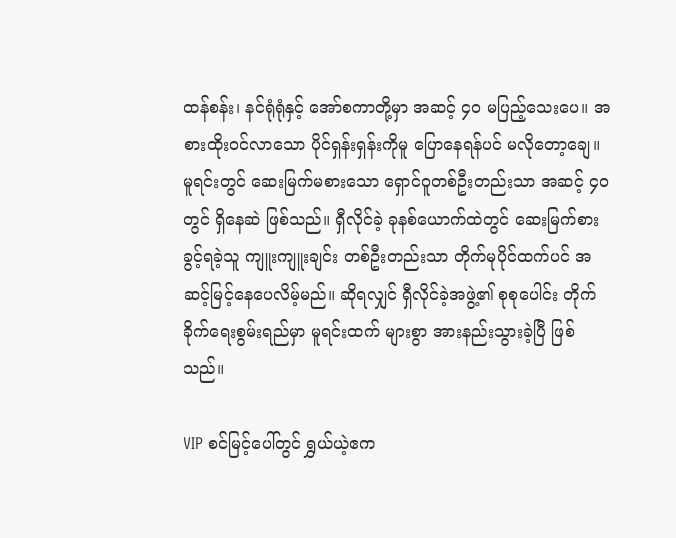ထန်စန်း၊ နင်ရုံရုံနှင့် အော်စကာတို့မှာ အဆင့် ၄၀ မပြည့်သေးပေ။ အစားထိုးဝင်လာသော ပိုင်ရှန်းရှန်းကိုမူ ပြောနေရန်ပင် မလိုတော့ချေ။ မူရင်းတွင် ဆေးမြက်မစားသော ရှောင်ဝူတစ်ဦးတည်းသာ အဆင့် ၄၀ တွင် ရှိနေဆဲ ဖြစ်သည်။ ရှီလိုင်ခဲ့ ခုနစ်ယောက်ထဲတွင် ဆေးမြက်စားခွင့်ရခဲ့သူ ကျူးကျူးချင်း တစ်ဦးတည်းသာ တိုက်မုပိုင်ထက်ပင် အဆင့်မြင့်နေပေလိမ့်မည်။ ဆိုရလျှင် ရှီလိုင်ခဲ့အဖွဲ့၏ စုစုပေါင်း တိုက်ခိုက်ရေးစွမ်းရည်မှာ မူရင်းထက် များစွာ အားနည်းသွားခဲ့ပြီ ဖြစ်သည်။

VIP စင်မြင့်ပေါ်တွင် ရွှယ်ယဲ့ဧက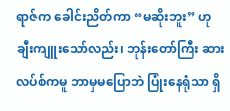ရာဇ်က ခေါင်းညိတ်ကာ “မဆိုးဘူး” ဟု ချီးကျူးသော်လည်း၊ ဘုန်းတော်ကြီး ဆားလပ်စ်ကမူ ဘာမှမပြောဘဲ ပြုံးနေရုံသာ ရှိ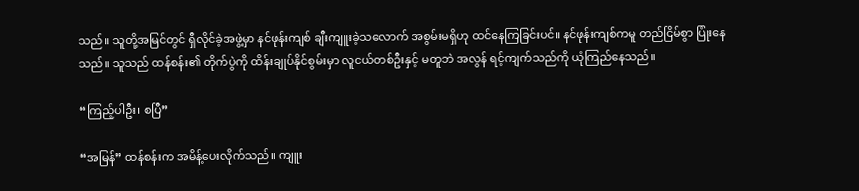သည်။ သူတို့အမြင်တွင် ရှီလိုင်ခဲ့အဖွဲ့မှာ နင်ဖုန်းကျစ် ချီးကျူးခဲ့သလောက် အစွမ်းမရှိဟု ထင်နေကြခြင်းပင်။ နင်ဖုန်းကျစ်ကမူ တည်ငြိမ်စွာ ပြုံးနေသည်။ သူသည် ထန်စန်း၏ တိုက်ပွဲကို ထိန်းချုပ်နိုင်စွမ်းမှာ လူငယ်တစ်ဦးနှင့် မတူဘဲ အလွန် ရင့်ကျက်သည်ကို ယုံကြည်နေသည်။

“ကြည့်ပါဦး၊ စပြီ”

“အမြန်” ထန်စန်းက အမိန့်ပေးလိုက်သည်။ ကျူး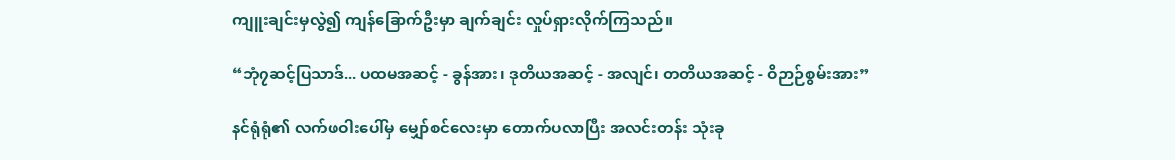ကျူးချင်းမှလွဲ၍ ကျန်ခြောက်ဦးမှာ ချက်ချင်း လှုပ်ရှားလိုက်ကြသည်။

“ဘုံ၇ဆင့်ပြသာဒ်... ပထမအဆင့် - ခွန်အား၊ ဒုတိယအဆင့် - အလျင်၊ တတိယအဆင့် - ဝိဉာဉ်စွမ်းအား”

နင်ရုံရုံ၏ လက်ဖဝါးပေါ်မှ မျှော်စင်လေးမှာ တောက်ပလာပြီး အလင်းတန်း သုံးခု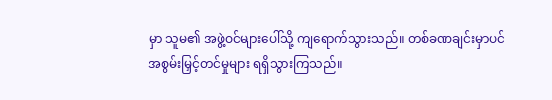မှာ သူမ၏ အဖွဲ့ဝင်များပေါ်သို့ ကျရောက်သွားသည်။ တစ်ခဏချင်းမှာပင် အစွမ်းမြှင့်တင်မှုများ ရရှိသွားကြသည်။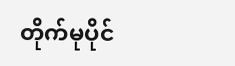တိုက်မုပိုင်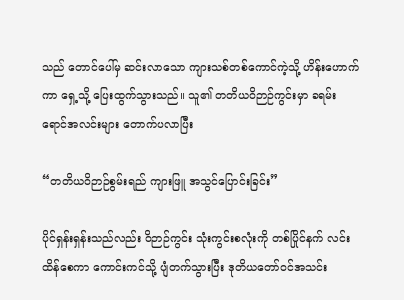သည် တောင်ပေါ်မှ ဆင်းလာသော ကျားသစ်တစ်ကောင်ကဲ့သို့ ဟိန်းဟောက်ကာ ရှေ့သို့ ပြေးထွက်သွားသည်။ သူ၏ တတိယဝိဉာဉ်ကွင်းမှာ ခရမ်းရောင်အလင်းများ တောက်ပလာပြီး

“တတိယဝိဉာဉ်စွမ်းရည် ကျားဖြူ အသွင်ပြောင်းခြင်း”

ပိုင်ရှန်းရှန်းသည်လည်း ဝိဉာဉ်ကွင်း သုံးကွင်းစလုံးကို တစ်ပြိုင်နက် လင်းထိန်စေကာ ကောင်းကင်သို့ ပျံတက်သွားပြီး ဒုတိယတော်ဝင်အသင်း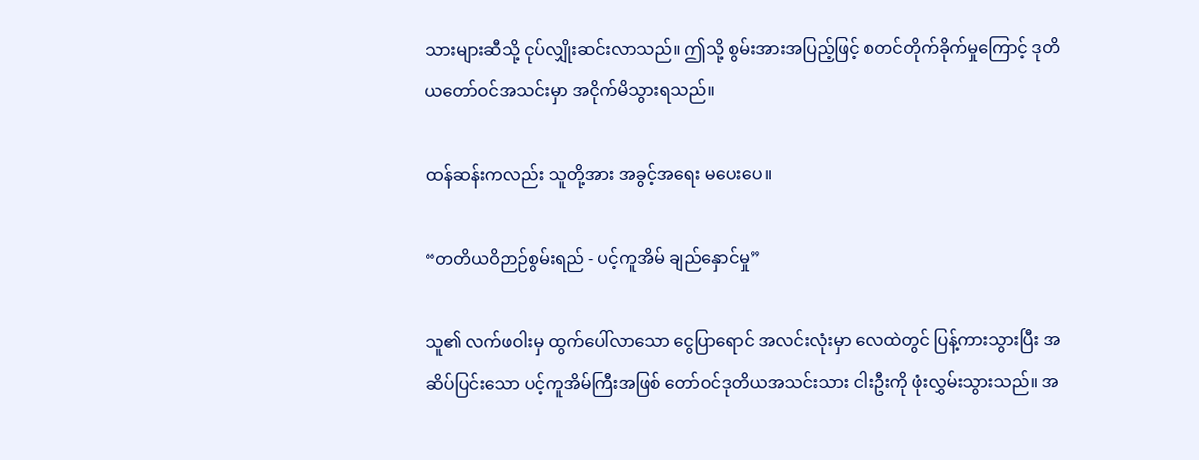သားများဆီသို့ ငုပ်လျှိုးဆင်းလာသည်။ ဤသို့ စွမ်းအားအပြည့်ဖြင့် စတင်တိုက်ခိုက်မှုကြောင့် ဒုတိယတော်ဝင်အသင်းမှာ အငိုက်မိသွားရသည်။

ထန်ဆန်းကလည်း သူတို့အား အခွင့်အရေး မပေးပေ။

“တတိယဝိဉာဉ်စွမ်းရည် - ပင့်ကူအိမ် ချည်နှောင်မှု”

သူ၏ လက်ဖဝါးမှ ထွက်ပေါ်လာသော ငွေပြာရောင် အလင်းလုံးမှာ လေထဲတွင် ပြန့်ကားသွားပြီး အဆိပ်ပြင်းသော ပင့်ကူအိမ်ကြီးအဖြစ် တော်ဝင်ဒုတိယအသင်းသား ငါးဦးကို ဖုံးလွှမ်းသွားသည်။ အ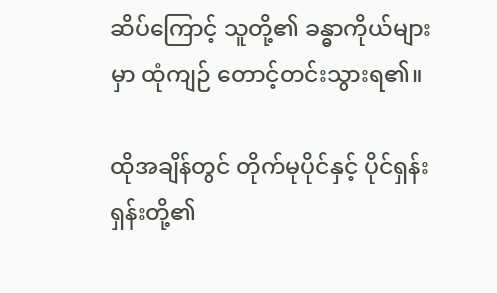ဆိပ်ကြောင့် သူတို့၏ ခန္ဓာကိုယ်များမှာ ထုံကျဉ် တောင့်တင်းသွားရ၏။

ထိုအချိန်တွင် တိုက်မုပိုင်နှင့် ပိုင်ရှန်းရှန်းတို့၏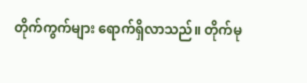တိုက်ကွက်များ ရောက်ရှိလာသည်။ တိုက်မု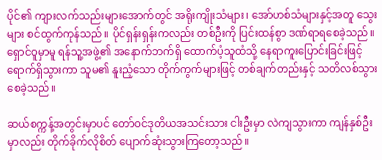ပိုင်၏ ကျားလက်သည်းများအောက်တွင် အရိုးကျိုးသံများ၊ အော်ဟစ်သံများနှင့်အတူ သွေးများ စင်ထွက်ကုန်သည်။ ပိုင်ရှန်းရှန်းကလည်း တစ်ဦးကို ပြင်းထန်စွာ ဒဏ်ရာရစေခဲ့သည်။ ရှောင်ဝူမှာမူ ရန်သူ့အဖွဲ့၏ အနောက်ဘက်ရှိ ထောက်ပံ့သူထံသို့ နေရာကူးပြောင်းခြင်းဖြင့် ရောက်ရှိသွားကာ သူမ၏ နူးညံ့သော တိုက်ကွက်များဖြင့် တစ်ချက်တည်းနှင့် သတိလစ်သွားစေခဲ့သည်။

ဆယ်စက္ကန့်အတွင်းမှာပင် တော်ဝင်ဒုတိယအသင်းသား ငါးဦးမှာ လဲကျသွားကာ ကျန်နှစ်ဦးမှာလည်း တိုက်ခိုက်လိုစိတ် ပျောက်ဆုံးသွားကြတော့သည်။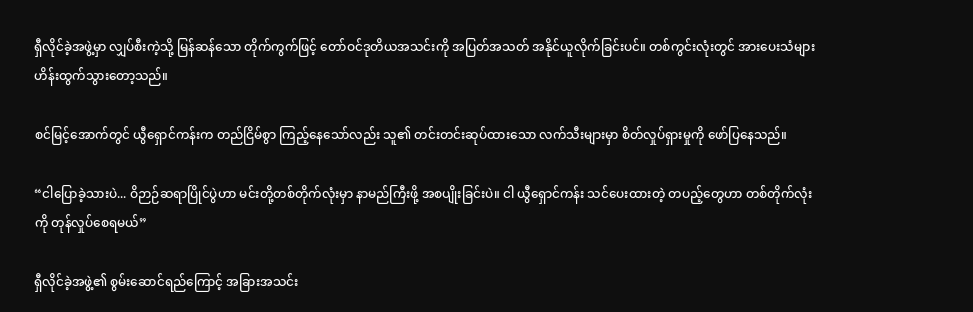ရှီလိုင်ခဲ့အဖွဲ့မှာ လျှပ်စီးကဲ့သို့ မြန်ဆန်သော တိုက်ကွက်ဖြင့် တော်ဝင်ဒုတိယအသင်းကို အပြတ်အသတ် အနိုင်ယူလိုက်ခြင်းပင်။ တစ်ကွင်းလုံးတွင် အားပေးသံများ ဟိန်းထွက်သွားတော့သည်။

စင်မြင့်အောက်တွင် ယွီရှောင်ကန်းက တည်ငြိမ်စွာ ကြည့်နေသော်လည်း သူ၏ တင်းတင်းဆုပ်ထားသော လက်သီးများမှာ စိတ်လှုပ်ရှားမှုကို ဖော်ပြနေသည်။

“ငါပြောခဲ့သားပဲ... ဝိဉာဉ်ဆရာပြိုင်ပွဲဟာ မင်းတို့တစ်တိုက်လုံးမှာ နာမည်ကြီးဖို့ အစပျိုးခြင်းပဲ။ ငါ ယွီရှောင်ကန်း သင်ပေးထားတဲ့ တပည့်တွေဟာ တစ်တိုက်လုံးကို တုန်လှုပ်စေရမယ်”

ရှီလိုင်ခဲ့အဖွဲ့၏ စွမ်းဆောင်ရည်ကြောင့် အခြားအသင်း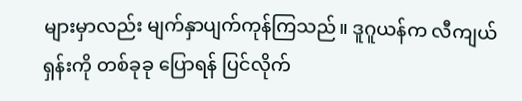များမှာလည်း မျက်နှာပျက်ကုန်ကြသည်။ ဒူဂူယန်က လီကျယ်ရှန်းကို တစ်ခုခု ပြောရန် ပြင်လိုက်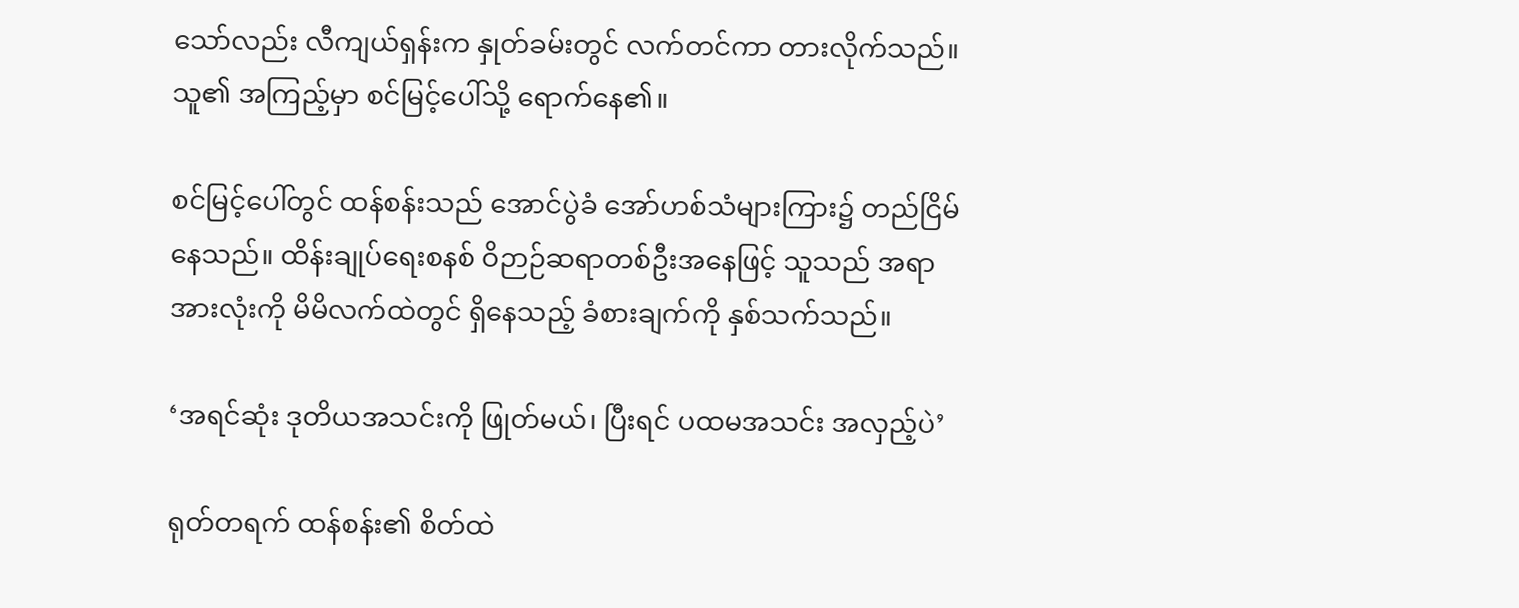သော်လည်း လီကျယ်ရှန်းက နှုတ်ခမ်းတွင် လက်တင်ကာ တားလိုက်သည်။ သူ၏ အကြည့်မှာ စင်မြင့်ပေါ်သို့ ရောက်နေ၏။

စင်မြင့်ပေါ်တွင် ထန်စန်းသည် အောင်ပွဲခံ အော်ဟစ်သံများကြား၌ တည်ငြိမ်နေသည်။ ထိန်းချုပ်ရေးစနစ် ဝိဉာဉ်ဆရာတစ်ဦးအနေဖြင့် သူသည် အရာအားလုံးကို မိမိလက်ထဲတွင် ရှိနေသည့် ခံစားချက်ကို နှစ်သက်သည်။

‘အရင်ဆုံး ဒုတိယအသင်းကို ဖြုတ်မယ်၊ ပြီးရင် ပထမအသင်း အလှည့်ပဲ’

ရုတ်တရက် ထန်စန်း၏ စိတ်ထဲ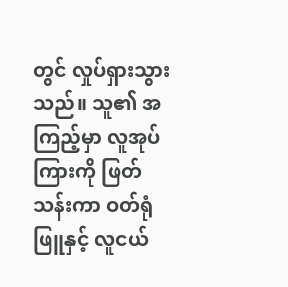တွင် လှုပ်ရှားသွားသည်။ သူ၏ အကြည့်မှာ လူအုပ်ကြားကို ဖြတ်သန်းကာ ဝတ်ရုံဖြူနှင့် လူငယ်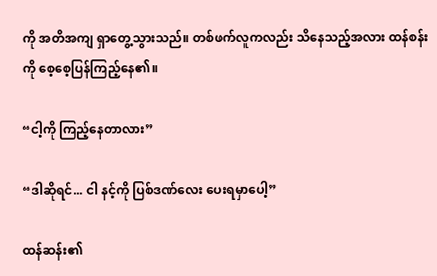ကို အတိအကျ ရှာတွေ့သွားသည်။ တစ်ဖက်လူကလည်း သိနေသည့်အလား ထန်စန်းကို စေ့စေ့ပြန်ကြည့်နေ၏။

“ငါ့ကို ကြည့်နေတာလား”

“ဒါဆိုရင်... ငါ နင့်ကို ပြစ်ဒဏ်လေး ပေးရမှာပေါ့”

ထန်ဆန်း၏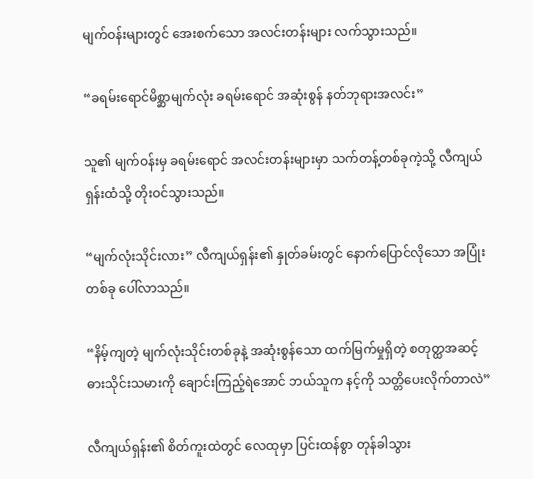မျက်ဝန်းများတွင် အေးစက်သော အလင်းတန်းများ လက်သွားသည်။

“ခရမ်းရောင်မိစ္ဆာမျက်လုံး ခရမ်းရောင် အဆုံးစွန် နတ်ဘုရားအလင်း”

သူ၏ မျက်ဝန်းမှ ခရမ်းရောင် အလင်းတန်းများမှာ သက်တန့်တစ်ခုကဲ့သို့ လီကျယ်ရှန်းထံသို့ တိုးဝင်သွားသည်။

“မျက်လုံးသိုင်းလား” လီကျယ်ရှန်း၏ နှုတ်ခမ်းတွင် နောက်ပြောင်လိုသော အပြုံးတစ်ခု ပေါ်လာသည်။

“နိမ့်ကျတဲ့ မျက်လုံးသိုင်းတစ်ခုနဲ့ အဆုံးစွန်သော ထက်မြက်မှုရှိတဲ့ စတုတ္ထအဆင့် ဓားသိုင်းသမားကို ချောင်းကြည့်ရဲအောင် ဘယ်သူက နင့်ကို သတ္တိပေးလိုက်တာလဲ”

လီကျယ်ရှန်း၏ စိတ်ကူးထဲတွင် လေထုမှာ ပြင်းထန်စွာ တုန်ခါသွား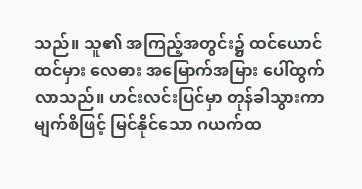သည်။ သူ၏ အကြည့်အတွင်း၌ ထင်ယောင်ထင်မှား လေဓား အမြောက်အမြား ပေါ်ထွက်လာသည်။ ဟင်းလင်းပြင်မှာ တုန်ခါသွားကာ မျက်စိဖြင့် မြင်နိုင်သော ဂယက်ထ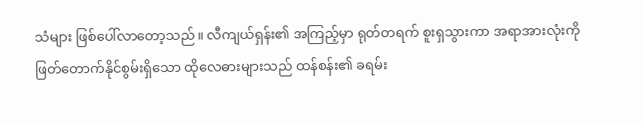သံများ ဖြစ်ပေါ်လာတော့သည်။ လီကျယ်ရှန်း၏ အကြည့်မှာ ရုတ်တရက် စူးရှသွားကာ အရာအားလုံးကို ဖြတ်တောက်နိုင်စွမ်းရှိသော ထိုလေဓားများသည် ထန်စန်း၏ ခရမ်း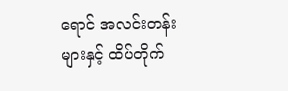ရောင် အလင်းတန်းများနှင့် ထိပ်တိုက်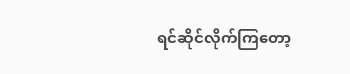ရင်ဆိုင်လိုက်ကြတော့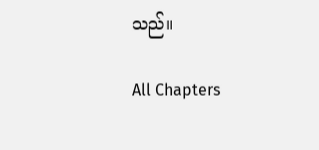သည်။

All Chapters